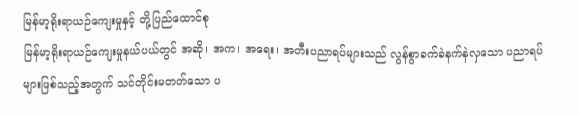မြန်မာ့ရိုးရာယဉ်ကျေးမှုနှင့် တို့ပြည်ထောင်စု
မြန်မာ့ရိုးရာယဉ်ကျေးမှုနယ်ပယ်တွင် အဆို၊ အက၊ အရေး၊ အတီးပညာရပ်များသည် လွန်စွာခက်ခဲနက်နဲလှသော ပညာရပ်များဖြစ်သည့်အတွက် သင်တိုင်းမတတ်သော ပ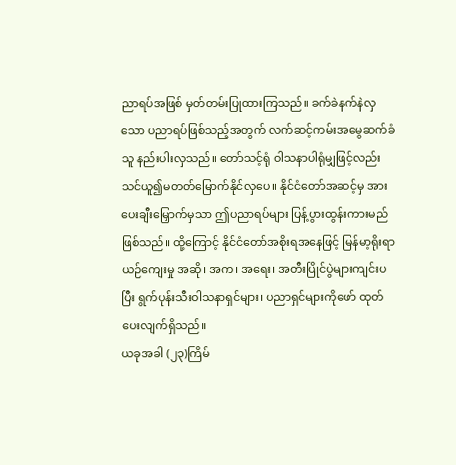ညာရပ်အဖြစ် မှတ်တမ်းပြုထားကြသည်။ ခက်ခဲနက်နဲလှသော ပညာရပ်ဖြစ်သည့်အတွက် လက်ဆင့်ကမ်းအမွေဆက်ခံသူ နည်းပါးလှသည်။ တော်သင့်ရုံ ဝါသနာပါရုံမျှဖြင့်လည်း သင်ယူ၍မတတ်မြောက်နိုင်လှပေ။ နိုင်ငံတော်အဆင့်မှ အားပေးချီးမြှောက်မှသာ ဤပညာရပ်များ ပြန့်ပွားထွန်းကားမည်ဖြစ်သည်။ ထို့ကြောင့် နိုင်ငံတော်အစိုးရအနေဖြင့် မြန်မာ့ရိုးရာ ယဉ်ကျေးမှု အဆို၊ အက၊ အရေး၊ အတီးပြိုင်ပွဲများကျင်းပပြီး ရွက်ပုန်းသီးဝါသနာရှင်များ၊ ပညာရှင်များကိုဖော် ထုတ်ပေးလျက်ရှိသည်။
ယခုအခါ (၂၃)ကြိမ်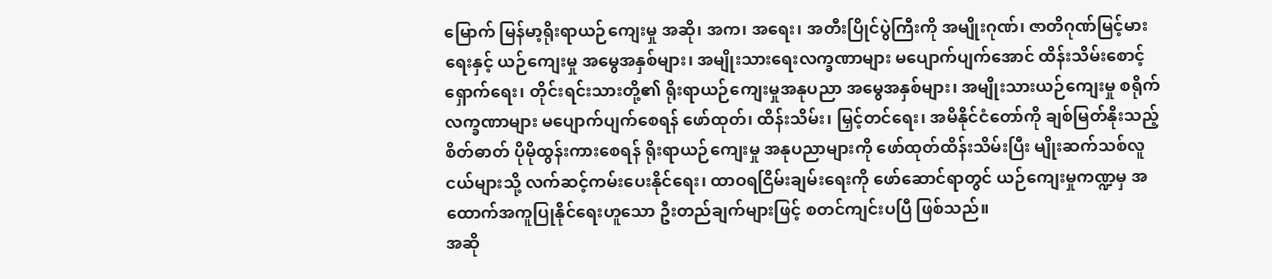မြောက် မြန်မာ့ရိုးရာယဉ်ကျေးမှု အဆို၊ အက၊ အရေး၊ အတီးပြိုင်ပွဲကြီးကို အမျိုးဂုဏ်၊ ဇာတိဂုဏ်မြင့်မားရေးနှင့် ယဉ်ကျေးမှု အမွေအနှစ်များ၊ အမျိုးသားရေးလက္ခဏာများ မပျောက်ပျက်အောင် ထိန်းသိမ်းစောင့်ရှောက်ရေး၊ တိုင်းရင်းသားတို့၏ ရိုးရာယဉ်ကျေးမှုအနုပညာ အမွေအနှစ်များ၊ အမျိုးသားယဉ်ကျေးမှု စရိုက်လက္ခဏာများ မပျောက်ပျက်စေရန် ဖော်ထုတ်၊ ထိန်းသိမ်း၊ မြှင့်တင်ရေး၊ အမိနိုင်ငံတော်ကို ချစ်မြတ်နိုးသည့်စိတ်ဓာတ် ပိုမိုထွန်းကားစေရန် ရိုးရာယဉ်ကျေးမှု အနုပညာများကို ဖော်ထုတ်ထိန်းသိမ်းပြီး မျိုးဆက်သစ်လူငယ်များသို့ လက်ဆင့်ကမ်းပေးနိုင်ရေး၊ ထာဝရငြိမ်းချမ်းရေးကို ဖော်ဆောင်ရာတွင် ယဉ်ကျေးမှုကဏ္ဍမှ အထောက်အကူပြုနိုင်ရေးဟူသော ဦးတည်ချက်များဖြင့် စတင်ကျင်းပပြီ ဖြစ်သည်။
အဆို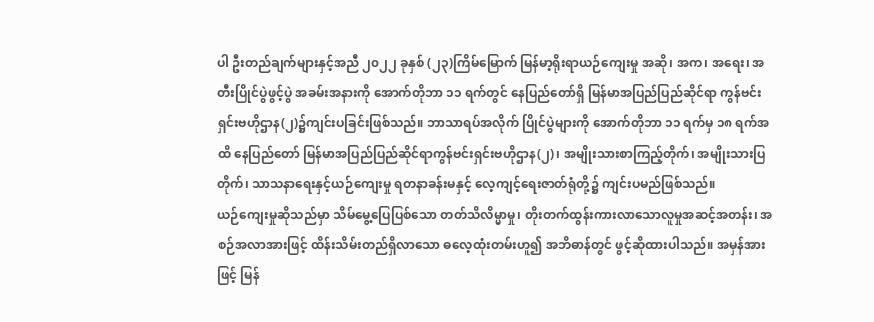ပါ ဦးတည်ချက်များနှင့်အညီ ၂၀၂၂ ခုနှစ် (၂၃)ကြိမ်မြောက် မြန်မာ့ရိုးရာယဉ်ကျေးမှု အဆို၊ အက၊ အရေး၊ အတီးပြိုင်ပွဲဖွင့်ပွဲ အခမ်းအနားကို အောက်တိုဘာ ၁၁ ရက်တွင် နေပြည်တော်ရှိ မြန်မာအပြည်ပြည်ဆိုင်ရာ ကွန်ဗင်းရှင်းဗဟိုဌာန(၂)၌ကျင်းပခြင်းဖြစ်သည်။ ဘာသာရပ်အလိုက် ပြိုင်ပွဲများကို အောက်တိုဘာ ၁၁ ရက်မှ ၁၈ ရက်အထိ နေပြည်တော် မြန်မာအပြည်ပြည်ဆိုင်ရာကွန်ဗင်းရှင်းဗဟိုဌာန(၂)၊ အမျိုးသားစာကြည့်တိုက်၊ အမျိုးသားပြတိုက်၊ သာသနာရေးနှင့်ယဉ်ကျေးမှု ရတနာခန်းမနှင့် လေ့ကျင့်ရေးဇာတ်ရုံတို့၌ ကျင်းပမည်ဖြစ်သည်။
ယဉ်ကျေးမှုဆိုသည်မှာ သိမ်မွေ့ပြေပြစ်သော တတ်သိလိမ္မာမှု၊ တိုးတက်ထွန်းကားလာသောလူမှုအဆင့်အတန်း၊ အစဉ်အလာအားဖြင့် ထိန်းသိမ်းတည်ရှိလာသော ဓလေ့ထုံးတမ်းဟူ၍ အဘိဓာန်တွင် ဖွင့်ဆိုထားပါသည်။ အမှန်အားဖြင့် မြန်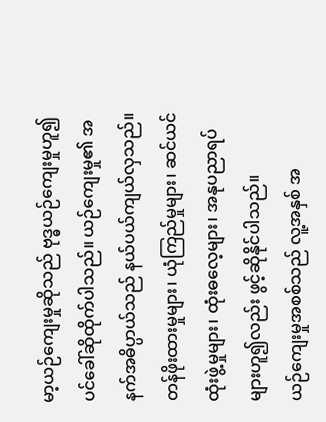မာ့ယဉ်ကျေးမှုဆိုသည် ဗုဒ္ဓယဉ်ကျေးမှုဟူ၍ပင်ခေါ်ဆိုထိုက်ပါသည်။ ယဉ်ကျေးမှု၏ အနက်အဓိပ္ပာယ်သည် နယ်ပယ်ကျယ်လှသည်။ တန်ဖိုးထားမှုများ၊ ယုံကြည်မှုများ၊ ဆင်ယင်ထုံးဖွဲ့မှုများ၊ ထုံးဓလေ့များ၊ အနုပညာရပ်များဟူ၍လည်း ဖွင့်ဆိုနိုင်ပါသည်။
ယဉ်ကျေးမှုအစစ်သည် လူ့အနှစ် အ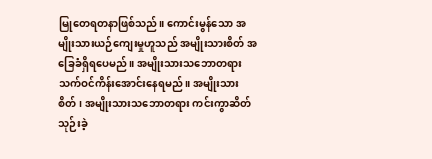မြုတေရတနာဖြစ်သည်။ ကောင်းမွန်သော အမျိုးသားယဉ်ကျေးမှုဟူသည် အမျိုးသားစိတ် အခြေခံရှိရပေမည်။ အမျိုးသားသဘောတရား သက်ဝင်ကိန်းအောင်းနေရမည်။ အမျိုးသားစိတ်၊ အမျိုးသားသဘောတရား ကင်းကွာဆိတ်သုဉ်းခဲ့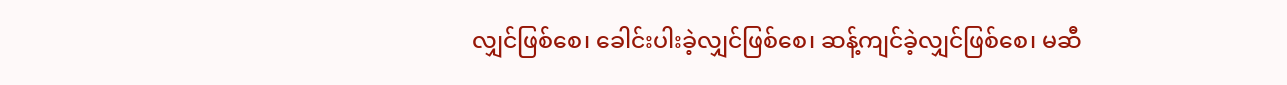လျှင်ဖြစ်စေ၊ ခေါင်းပါးခဲ့လျှင်ဖြစ်စေ၊ ဆန့်ကျင်ခဲ့လျှင်ဖြစ်စေ၊ မဆီ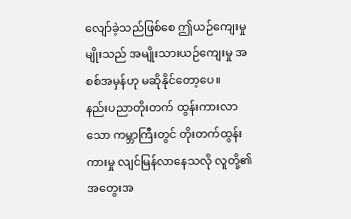လျော်ခဲ့သည်ဖြစ်စေ ဤယဉ်ကျေးမှုမျိုးသည် အမျိုးသားယဉ်ကျေးမှု အစစ်အမှန်ဟု မဆိုနိုင်တော့ပေ။
နည်းပညာတိုးတက် ထွန်းကားလာသော ကမ္ဘာကြီးတွင် တိုးတက်ထွန်းကားမှု လျင်မြန်လာနေသလို လူတို့၏ အတွေးအ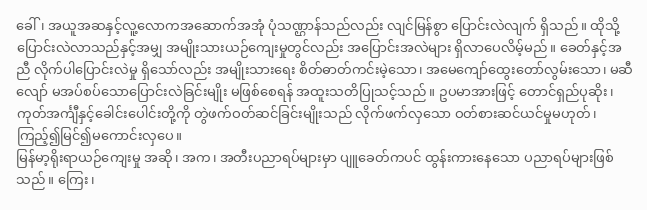ခေါ်၊ အယူအဆနှင့်လူ့လောကအဆောက်အအုံ ပုံသဏ္ဌာန်သည်လည်း လျင်မြန်စွာ ပြောင်းလဲလျက် ရှိသည်။ ထိုသို့ပြောင်းလဲလာသည်နှင့်အမျှ အမျိုးသားယဉ်ကျေးမှုတွင်လည်း အပြောင်းအလဲများ ရှိလာပေလိမ့်မည်။ ခေတ်နှင့်အညီ လိုက်ပါပြောင်းလဲမှု ရှိသော်လည်း အမျိုးသားရေး စိတ်ဓာတ်ကင်းမဲ့သော၊ အမေကျော်ထွေးတော်လွမ်းသော၊ မဆီလျော် မအပ်စပ်သောပြောင်းလဲခြင်းမျိုး မဖြစ်စေရန် အထူးသတိပြုသင့်သည်။ ဥပမာအားဖြင့် တောင်ရှည်ပုဆိုး၊ ကုတ်အင်္ကျီနှင့်ခေါင်းပေါင်းတို့ကို တွဲဖက်ဝတ်ဆင်ခြင်းမျိုးသည် လိုက်ဖက်လှသော ဝတ်စားဆင်ယင်မှုမဟုတ်၊ ကြည့်၍မြင်၍မကောင်းလှပေ။
မြန်မာ့ရိုးရာယဉ်ကျေးမှု အဆို၊ အက၊ အတီးပညာရပ်များမှာ ပျူခေတ်ကပင် ထွန်းကားနေသော ပညာရပ်များဖြစ်သည်။ ကြေး၊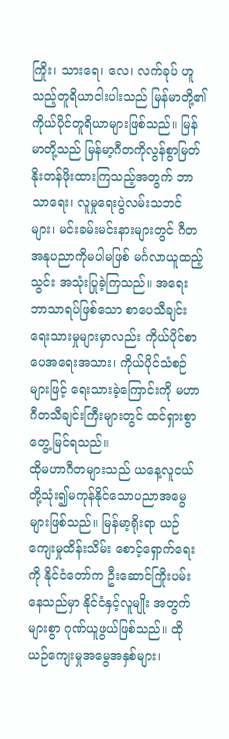ကြိုး၊ သားရေ၊ လေ၊ လက်ခုပ် ဟူသည့်တူရိယာငါးပါးသည် မြန်မာတို့၏ ကိုယ်ပိုင်တူရိယာများဖြစ်သည်။ မြန်မာတို့သည် မြန်မာ့ဂီတကိုလွန်စွာမြတ်နိုးတန်ဖိုးထားကြသည့်အတွက် ဘာသာရေး၊ လူမှုရေးပွဲလမ်းသဘင်များ၊ မင်းခမ်းမင်းနားများတွင် ဂီတအနုပညာကိုမပါမဖြစ် မင်္ဂလာယူထည့်သွင်း အသုံးပြုခဲ့ကြသည်။ အရေးဘာသာရပ်ဖြစ်သော စာပေသီချင်းရေးသားမှုများမှာလည်း ကိုယ်ပိုင်စာပေအရေးအသား၊ ကိုယ်ပိုင်သံစဉ်များဖြင့် ရေးသားခဲ့ကြောင်းကို မဟာဂီတသီချင်းကြီးများတွင် ထင်ရှားစွာတွေ့မြင်ရသည်။
ထိုမဟာဂီတများသည် ယနေ့လူငယ်တို့သုံး၍မကုန်နိုင်သောပညာအမွေများဖြစ်သည်။ မြန်မာ့ရိုးရာ ယဉ်ကျေးမှုထိန်းသိမ်း စောင့်ရှောက်ရေးကို နိုင်ငံတော်က ဦးဆောင်ကြိုးပမ်းနေသည်မှာ နိုင်ငံနှင့်လူမျိုး အတွက်များစွာ ဂုဏ်ယူဖွယ်ဖြစ်သည်။ ထိုယဉ်ကျေးမှုအမွေအနှစ်များ၊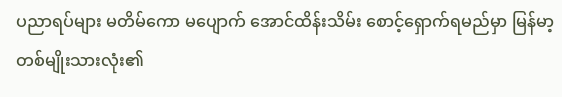ပညာရပ်များ မတိမ်ကော မပျောက် အောင်ထိန်းသိမ်း စောင့်ရှောက်ရမည်မှာ မြန်မာ့တစ်မျိုးသားလုံး၏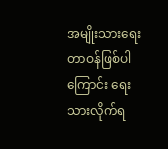အမျိုးသားရေးတာဝန်ဖြစ်ပါကြောင်း ရေးသားလိုက်ရ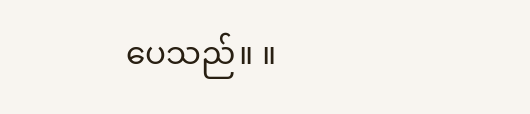ပေသည်။ ။